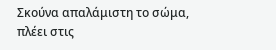Σκούνα απαλάμιστη το σώμα, πλέει στις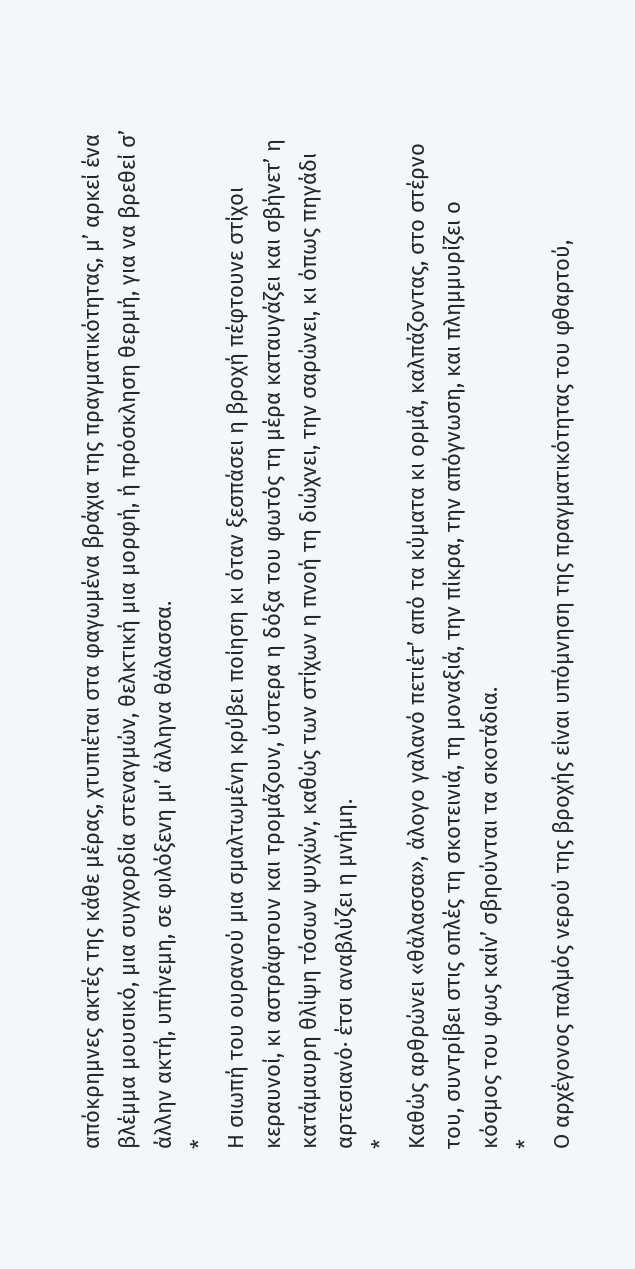απόκρημνες ακτές της κάθε μέρας, χτυπιέται στα φαγωμένα βράχια της πραγματικότητας, μ’ αρκεί ένα βλέμμα μουσικό, μια συγχορδία στεναγμών, θελκτική μια μορφή, ή πρόσκληση θερμή, για να βρεθεί σ’ άλλην ακτή, υπήνεμη, σε φιλόξενη μι’ άλληνα θάλασσα.
*
Η σιωπή του ουρανού μια σμαλτωμένη κρύβει ποίηση κι όταν ξεσπάσει η βροχή πέφτουνε στίχοι κεραυνοί, κι αστράφτουν και τρομάζουν, ύστερα η δόξα του φωτός τη μέρα καταυγάζει και σβήνετ’ η κατάμαυρη θλίψη τόσων ψυχών, καθώς των στίχων η πνοή τη διώχνει, την σαρώνει, κι όπως πηγάδι αρτεσιανό· έτσι αναβλύζει η μνήμη.
*
Καθώς αρθρώνει «θάλασσα», άλογο γαλανό πετιέτ’ από τα κύματα κι ορμά, καλπάζοντας, στο στέρνο του, συντρίβει στις οπλές τη σκοτεινιά, τη μοναξιά, την πίκρα, την απόγνωση, και πλημμυρίζει ο κόσμος του φως καίν’ σβηούνται τα σκοτάδια.
*
Ο αρχέγονος παλμός νερού της βροχής είναι υπόμνηση της πραγματικότητας του φθαρτού,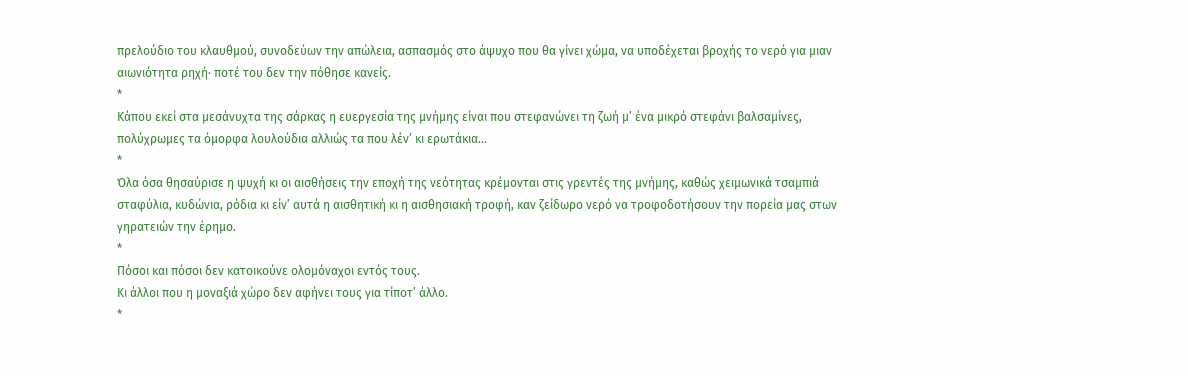πρελούδιο του κλαυθμού, συνοδεύων την απώλεια, ασπασμός στο άψυχο που θα γίνει χώμα, να υποδέχεται βροχής το νερό για μιαν αιωνιότητα ρηχή· ποτέ του δεν την πόθησε κανείς.
*
Κάπου εκεί στα μεσάνυχτα της σάρκας η ευεργεσία της μνήμης είναι που στεφανώνει τη ζωή μ’ ένα μικρό στεφάνι βαλσαμίνες, πολύχρωμες τα όμορφα λουλούδια αλλιώς τα που λέν’ κι ερωτάκια…
*
Όλα όσα θησαύρισε η ψυχή κι οι αισθήσεις την εποχή της νεότητας κρέμονται στις γρεντές της μνήμης, καθώς χειμωνικά τσαμπιά σταφύλια, κυδώνια, ρόδια κι είν’ αυτά η αισθητική κι η αισθησιακή τροφή, καν ζείδωρο νερό να τροφοδοτήσουν την πορεία μας στων γηρατειών την έρημο.
*
Πόσοι και πόσοι δεν κατοικούνε ολομόναχοι εντός τους.
Κι άλλοι που η μοναξιά χώρο δεν αφήνει τους για τίποτ’ άλλο.
*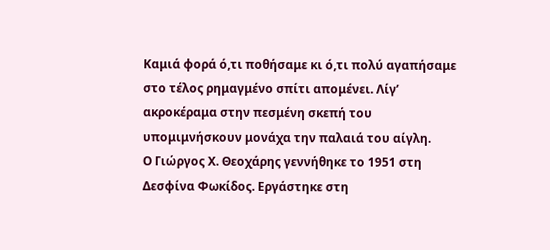Καμιά φορά ό,τι ποθήσαμε κι ό,τι πολύ αγαπήσαμε στο τέλος ρημαγμένο σπίτι απομένει. Λίγ’ ακροκέραμα στην πεσμένη σκεπή του υπομιμνήσκουν μονάχα την παλαιά του αίγλη.
Ο Γιώργος Χ. Θεοχάρης γεννήθηκε το 1951 στη Δεσφίνα Φωκίδος. Εργάστηκε στη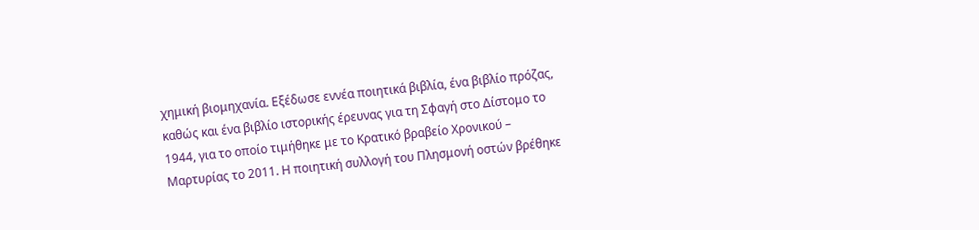χημική βιομηχανία. Εξέδωσε εννέα ποιητικά βιβλία, ένα βιβλίο πρόζας, καθώς και ένα βιβλίο ιστορικής έρευνας για τη Σφαγή στο Δίστομο το 1944, για το οποίο τιμήθηκε με το Κρατικό βραβείο Χρονικού – Μαρτυρίας το 2011. Η ποιητική συλλογή του Πλησμονή οστών βρέθηκε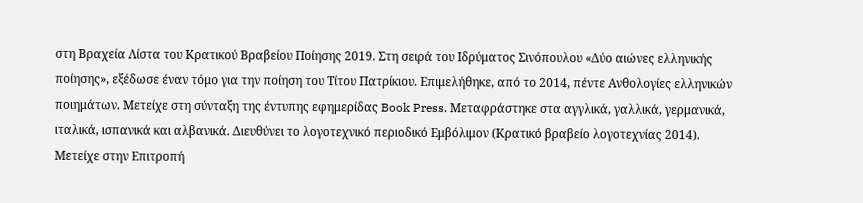στη Βραχεία Λίστα του Κρατικού Βραβείου Ποίησης 2019. Στη σειρά του Ιδρύματος Σινόπουλου «Δύο αιώνες ελληνικής ποίησης», εξέδωσε έναν τόμο για την ποίηση του Τίτου Πατρίκιου. Επιμελήθηκε, από το 2014, πέντε Ανθολογίες ελληνικών ποιημάτων. Μετείχε στη σύνταξη της έντυπης εφημερίδας Book Press. Μεταφράστηκε στα αγγλικά, γαλλικά, γερμανικά, ιταλικά, ισπανικά και αλβανικά. Διευθύνει το λογοτεχνικό περιοδικό Εμβόλιμον (Κρατικό βραβείο λογοτεχνίας 2014). Μετείχε στην Επιτροπή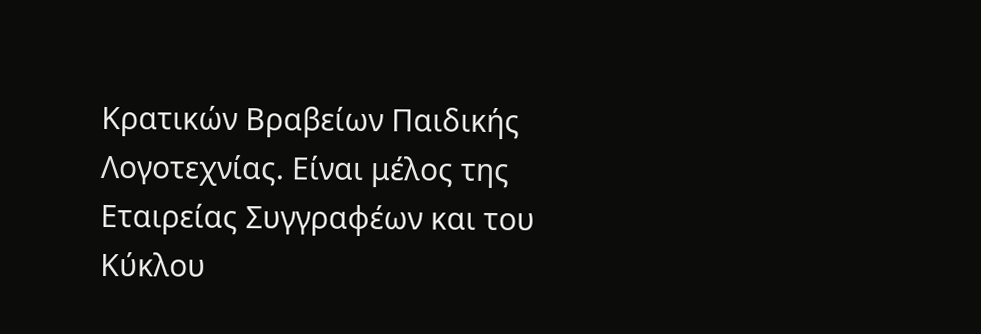Κρατικών Βραβείων Παιδικής Λογοτεχνίας. Είναι μέλος της Εταιρείας Συγγραφέων και του Κύκλου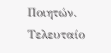Ποιητών. Τελευταίο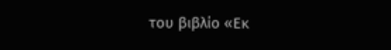του βιβλίο «Εκ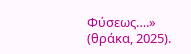Φύσεως….» (θράκα, 2025).